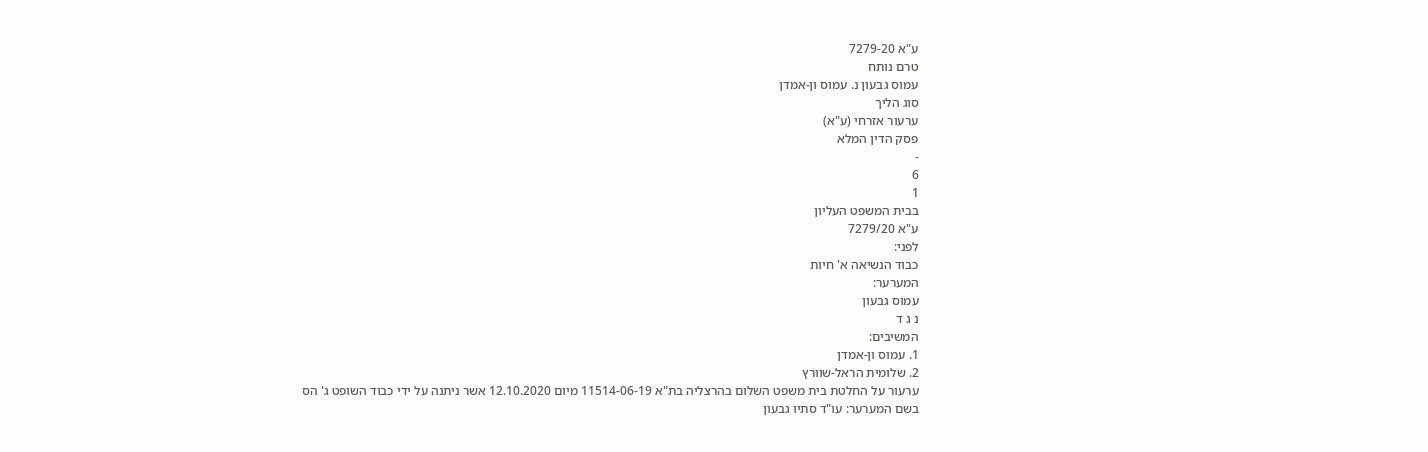ע"א 7279-20
טרם נותח
עמוס גבעון נ. עמוס ון-אמדן
סוג הליך
ערעור אזרחי (ע"א)
פסק הדין המלא
-
6
1
בבית המשפט העליון
ע"א 7279/20
לפני:
כבוד הנשיאה א' חיות
המערער:
עמוס גבעון
נ ג ד
המשיבים:
1. עמוס ון-אמדן
2. שלומית הראל-שוורץ
ערעור על החלטת בית משפט השלום בהרצליה בת"א 11514-06-19 מיום 12.10.2020 אשר ניתנה על ידי כבוד השופט ג' הס
בשם המערער: עו"ד סתיו גבעון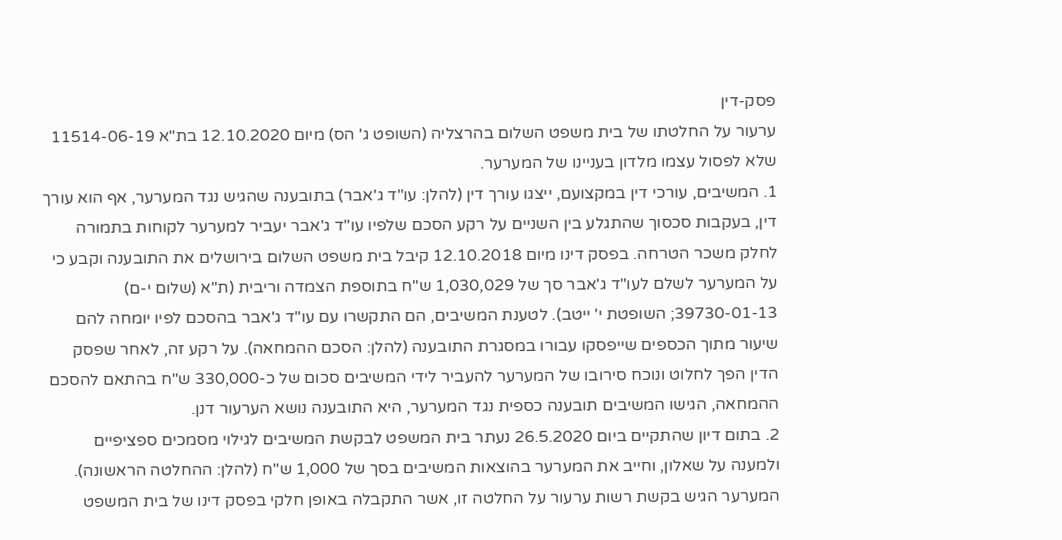פסק-דין
ערעור על החלטתו של בית משפט השלום בהרצליה (השופט ג' הס) מיום 12.10.2020 בת"א 11514-06-19 שלא לפסול עצמו מלדון בעניינו של המערער.
1. המשיבים, עורכי דין במקצועם, ייצגו עורך דין (להלן: עו"ד ג'אבר) בתובענה שהגיש נגד המערער, אף הוא עורך דין, בעקבות סכסוך שהתגלע בין השניים על רקע הסכם שלפיו עו"ד ג'אבר יעביר למערער לקוחות בתמורה לחלק משכר הטרחה. בפסק דינו מיום 12.10.2018 קיבל בית משפט השלום בירושלים את התובענה וקבע כי על המערער לשלם לעו"ד ג'אבר סך של 1,030,029 ש"ח בתוספת הצמדה וריבית (ת"א (שלום י-ם) 39730-01-13; השופטת י' ייטב). לטענת המשיבים, הם התקשרו עם עו"ד ג'אבר בהסכם לפיו יומחה להם שיעור מתוך הכספים שייפסקו עבורו במסגרת התובענה (להלן: הסכם ההמחאה). על רקע זה, לאחר שפסק הדין הפך לחלוט ונוכח סירובו של המערער להעביר לידי המשיבים סכום של כ-330,000 ש"ח בהתאם להסכם ההמחאה, הגישו המשיבים תובענה כספית נגד המערער, היא התובענה נושא הערעור דנן.
2. בתום דיון שהתקיים ביום 26.5.2020 נעתר בית המשפט לבקשת המשיבים לגילוי מסמכים ספציפיים ולמענה על שאלון, וחייב את המערער בהוצאות המשיבים בסך של 1,000 ש"ח (להלן: ההחלטה הראשונה). המערער הגיש בקשת רשות ערעור על החלטה זו, אשר התקבלה באופן חלקי בפסק דינו של בית המשפט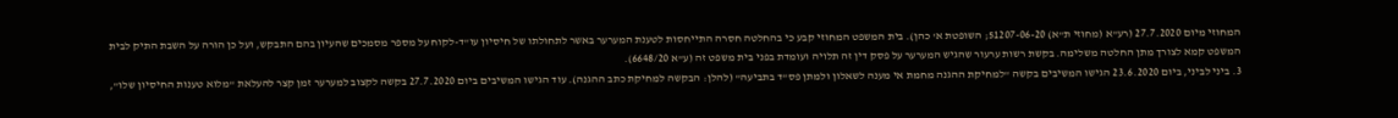המחוזי מיום 27.7.2020 (רע"א (מחוזי ת"א) 51207-06-20; השופטת א' כהן). בית המשפט המחוזי קבע כי בהחלטה חסרה התייחסות לטענת המערער באשר לתחולתו של חיסיון עו"ד-לקוח על מספר מסמכים שהעיון בהם התבקש, ועל כן הורה על השבת התיק לבית המשפט קמא לצורך מתן החלטה משלימה. בקשת רשות ערעור שהגיש המערער על פסק דין זה תלויה ועומדת בפני בית משפט זה (ע"א 6648/20).
3. ביני לביני, ביום 23.6.2020 הגישו המשיבים בקשה "למחיקת ההגנה מחמת אי מענה לשאלון ולמתן פס"ד בתביעה" (להלן: הבקשה למחיקת כתב ההגנה). עוד הגישו המשיבים ביום 27.7.2020 בקשה לקצוב למערער זמן קצר להעלאת "מלוא טענות החיסיון שלו",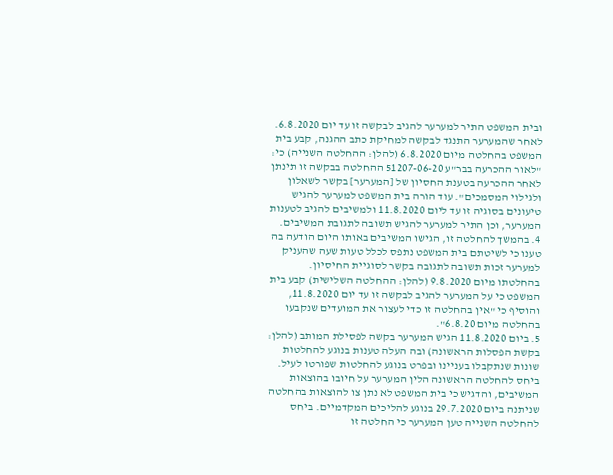ובית המשפט התיר למערער להגיב לבקשה זו עד יום 6.8.2020. לאחר שהמערער התנגד לבקשה למחיקת כתב ההגנה, קבע בית המשפט בהחלטה מיום 6.8.2020 (להלן: ההחלטה השנייה) כי: "לאור ההכרעה בבר"ע 51207-06-20 ההחלטה בבקשה זו תינתן לאחר ההכרעה בטענת החסיון של [המערער] בקשר לשאלון ולגילוי המסמכים". עוד הורה בית המשפט למערער להגיש טיעונים בסוגיה זו עד ליום 11.8.2020 ולמשיבים להגיב לטענות המערער, וכן התיר למערער להגיש תשובה לתגובת המשיבים.
4. בהמשך להחלטה זו, הגישו המשיבים באותו היום הודעה בה טענו כי לשיטתם בית המשפט נתפס לכלל טעות שעה שהעניק למערער זכות תשובה לתגובה בקשר לסוגיית החיסיון. בהחלטתו מיום 9.8.2020 (להלן: ההחלטה השלישית) קבע בית המשפט כי על המערער להגיב לבקשה זו עד יום 11.8.2020, והוסיף כי "אין בהחלטה זו כדי לעצור את המועדים שנקבעו בהחלטה מיום 6.8.20".
5. ביום 11.8.2020 הגיש המערער בקשה לפסילת המותב (להלן: בקשת הפסלות הראשונה) ובה העלה טענות בנוגע להחלטות שונות שנתקבלו בעניינו ובפרט בנוגע להחלטות שפורטו לעיל. ביחס להחלטה הראשונה הלין המערער על חיובו בהוצאות המשיבים, והדגיש כי בית המשפט לא נתן צו להוצאות בהחלטה שניתנה ביום 29.7.2020 בנוגע להליכים המקדמיים. ביחס להחלטה השנייה טען המערער כי החלטה זו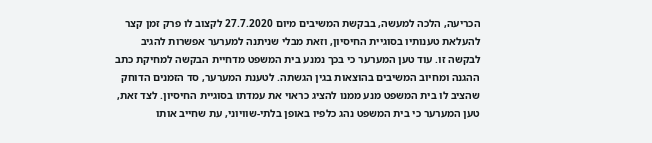הכריעה, הלכה למעשה, בבקשת המשיבים מיום 27.7.2020 לקצוב לו פרק זמן קצר להעלאת טענותיו בסוגיית החיסיון, וזאת מבלי שניתנה למערער אפשרות להגיב לבקשה זו. עוד טען המערער כי בכך נמנע בית המשפט מדחיית הבקשה למחיקת כתב ההגנה ומחיוב המשיבים בהוצאות בגין הגשתה. לטענת המערער, סד הזמנים הדוחק שהציב לו בית המשפט מנע ממנו להציג כראוי את עמדתו בסוגיית החיסיון. לצד זאת, טען המערער כי בית המשפט נהג כלפיו באופן בלתי-שוויוני, עת שחייב אותו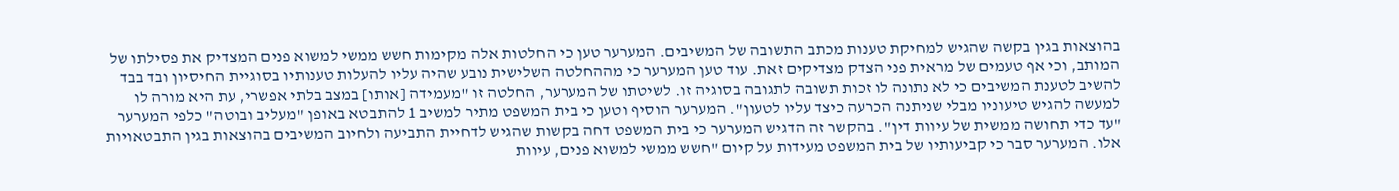בהוצאות בגין בקשה שהגיש למחיקת טענות מכתב התשובה של המשיבים. המערער טען כי החלטות אלה מקימות חשש ממשי למשוא פנים המצדיק את פסילתו של המותב, וכי אף טעמים של מראית פני הצדק מצדיקים זאת. עוד טען המערער כי מההחלטה השלישית נובע שהיה עליו להעלות טענותיו בסוגיית החיסיון ובד בבד להשיב לטענת המשיבים כי לא נתונה לו זכות תשובה לתגובה בסוגיה זו. לשיטתו של המערער, החלטה זו "מעמידה [אותו] במצב בלתי אפשרי, עת היא מורה לו למעשה להגיש טיעוניו מבלי שניתנה הכרעה כיצד עליו לטעון". המערער הוסיף וטען כי בית המשפט מתיר למשיב 1 להתבטא באופן "מעליב ובוטה" כלפי המערער "עד כדי תחושה ממשית של עיוות דין". בהקשר זה הדגיש המערער כי בית המשפט דחה בקשות שהגיש לדחיית התביעה ולחיוב המשיבים בהוצאות בגין התבטאויות אלו. המערער סבר כי קביעותיו של בית המשפט מעידות על קיום "חשש ממשי למשוא פנים, עיוות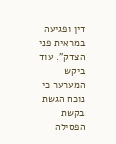דין ופגיעה במראית פני הצדק". עוד ביקש המערער כי נוכח הגשת בקשת הפסילה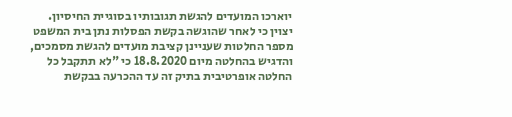יוארכו המועדים להגשת תגובותיו בסוגיית החיסיון.
יצוין כי לאחר שהוגשה בקשת הפסלות נתן בית המשפט מספר החלטות שעניינן קציבת מועדים להגשת מסמכים, והדגיש בהחלטה מיום 18.8.2020 כי "לא תתקבל כל החלטה אופרטיבית בתיק זה עד ההכרעה בבקשת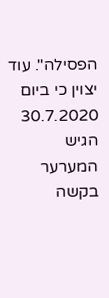הפסילה". עוד יצוין כי ביום 30.7.2020 הגיש המערער בקשה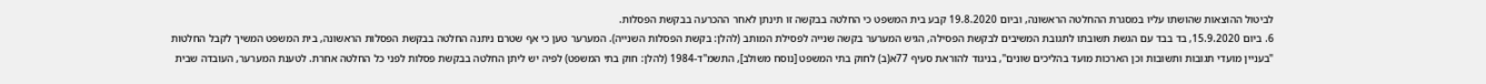לביטול ההוצאות שהושתו עליו במסגרת ההחלטה הראשונה, וביום 19.8.2020 קבע בית המשפט כי החלטה בבקשה זו תינתן לאחר ההכרעה בבקשת הפסלות.
6. ביום 15.9.2020, בד בבד עם הגשת תשובתו לתגובת המשיבים לבקשת הפסילה, הגיש המערער בקשה שנייה לפסילת המותב (להלן: בקשת הפסלות השנייה). המערער טען כי אף שטרם ניתנה החלטה בבקשת הפסלות הראשונה, בית המשפט המשיך לקבל החלטות "בעניין מועדי תגובות ותשובות וכן הארכות מועד בהליכים שונים", בניגוד להוראת סעיף 77א(ב) לחוק בתי המשפט [נוסח משולב], התשמ"ד-1984 (להלן: חוק בתי המשפט) לפיה יש ליתן החלטה בבקשת פסלות לפני כל החלטה אחרת. לטענת המערער, העובדה שבית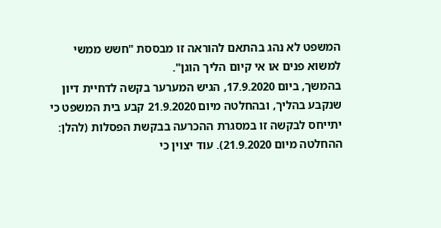המשפט לא נהג בהתאם להוראה זו מבססת "חשש ממשי למשוא פנים או אי קיום הליך הוגן".
בהמשך, ביום 17.9.2020, הגיש המערער בקשה לדחיית דיון שנקבע בהליך, ובהחלטה מיום 21.9.2020 קבע בית המשפט כי יתייחס לבקשה זו במסגרת ההכרעה בבקשת הפסלות (להלן: ההחלטה מיום 21.9.2020). עוד יצוין כי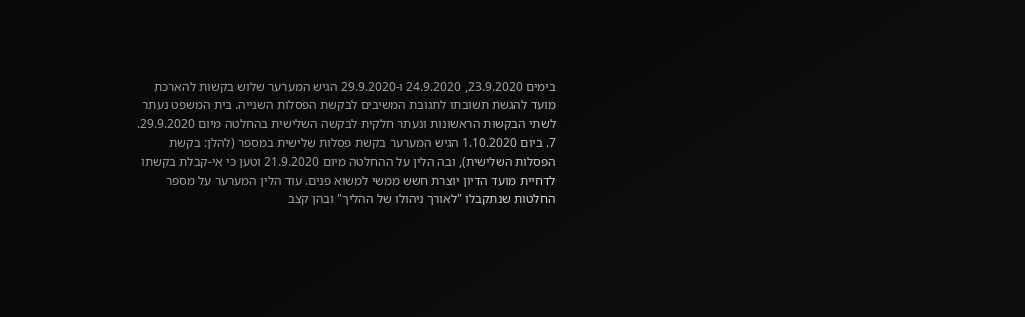בימים 23.9.2020, 24.9.2020 ו-29.9.2020 הגיש המערער שלוש בקשות להארכת מועד להגשת תשובתו לתגובת המשיבים לבקשת הפסלות השנייה. בית המשפט נעתר לשתי הבקשות הראשונות ונעתר חלקית לבקשה השלישית בהחלטה מיום 29.9.2020.
7. ביום 1.10.2020 הגיש המערער בקשת פסלות שלישית במספר (להלן: בקשת הפסלות השלישית), ובה הלין על ההחלטה מיום 21.9.2020 וטען כי אי-קבלת בקשתו לדחיית מועד הדיון יוצרת חשש ממשי למשוא פנים. עוד הלין המערער על מספר החלטות שנתקבלו "לאורך ניהולו של ההליך" ובהן קצב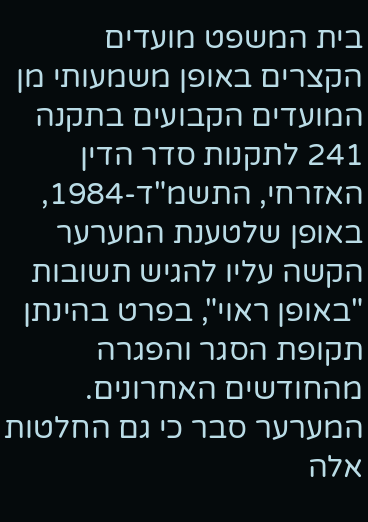בית המשפט מועדים הקצרים באופן משמעותי מן המועדים הקבועים בתקנה 241 לתקנות סדר הדין האזרחי, התשמ"ד-1984, באופן שלטענת המערער הקשה עליו להגיש תשובות "באופן ראוי", בפרט בהינתן תקופת הסגר והפגרה מהחודשים האחרונים. המערער סבר כי גם החלטות אלה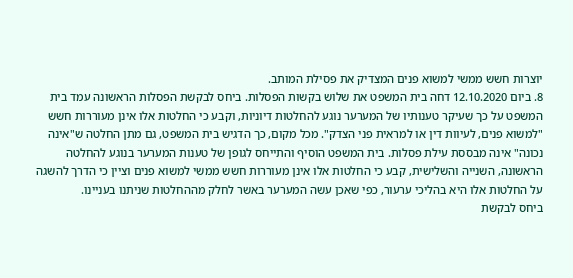יוצרות חשש ממשי למשוא פנים המצדיק את פסילת המותב.
8. ביום 12.10.2020 דחה בית המשפט את שלוש בקשות הפסלות. ביחס לבקשת הפסלות הראשונה עמד בית המשפט על כך שעיקר טענותיו של המערער נוגע להחלטות דיוניות, וקבע כי החלטות אלו אינן מעוררות חשש "למשוא פנים, לעיוות דין או למראית פני הצדק". מכל מקום, כך הדגיש בית המשפט, גם מתן החלטה ש"אינה נכונה" אינה מבססת עילת פסלות. בית המשפט הוסיף והתייחס לגופן של טענות המערער בנוגע להחלטה הראשונה, השנייה והשלישית, קבע כי החלטות אלו אינן מעוררות חשש ממשי למשוא פנים וציין כי הדרך להשגה על החלטות אלו היא בהליכי ערעור, כפי שאכן עשה המערער באשר לחלק מההחלטות שניתנו בעניינו.
ביחס לבקשת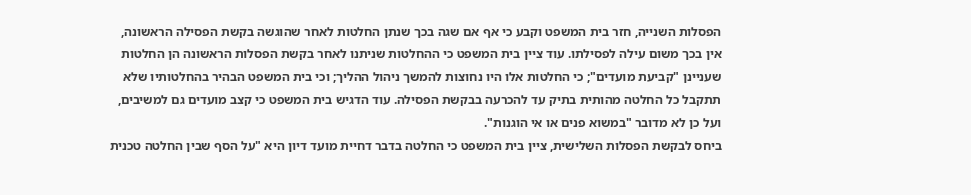הפסלות השנייה, חזר בית המשפט וקבע כי אף אם שגה בכך שנתן החלטות לאחר שהוגשה בקשת הפסילה הראשונה, אין בכך משום עילה לפסילתו. עוד ציין בית המשפט כי ההחלטות שניתנו לאחר בקשת הפסלות הראשונה הן החלטות שעניינן "קביעת מועדים"; כי החלטות אלו היו נחוצות להמשך ניהול ההליך; וכי בית המשפט הבהיר בהחלטותיו שלא תתקבל כל החלטה מהותית בתיק עד להכרעה בבקשת הפסילה. עוד הדגיש בית המשפט כי קצב מועדים גם למשיבים, ועל כן לא מדובר "במשוא פנים או אי הוגנות".
ביחס לבקשת הפסלות השלישית, ציין בית המשפט כי החלטה בדבר דחיית מועד דיון היא "על הסף שבין החלטה טכנית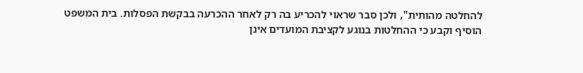להחלטה מהותית", ולכן סבר שראוי להכריע בה רק לאחר ההכרעה בבקשת הפסלות. בית המשפט הוסיף וקבע כי ההחלטות בנוגע לקציבת המועדים אינן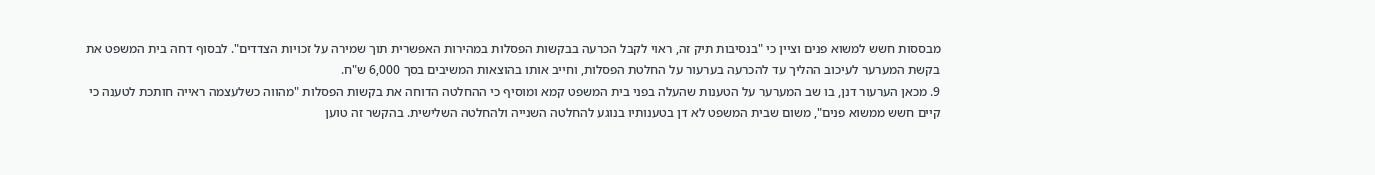מבססות חשש למשוא פנים וציין כי "בנסיבות תיק זה, ראוי לקבל הכרעה בבקשות הפסלות במהירות האפשרית תוך שמירה על זכויות הצדדים". לבסוף דחה בית המשפט את בקשת המערער לעיכוב ההליך עד להכרעה בערעור על החלטת הפסלות, וחייב אותו בהוצאות המשיבים בסך 6,000 ש"ח.
9. מכאן הערעור דנן, בו שב המערער על הטענות שהעלה בפני בית המשפט קמא ומוסיף כי ההחלטה הדוחה את בקשות הפסלות "מהווה כשלעצמה ראייה חותכת לטענה כי קיים חשש ממשוא פנים", משום שבית המשפט לא דן בטענותיו בנוגע להחלטה השנייה ולהחלטה השלישית. בהקשר זה טוען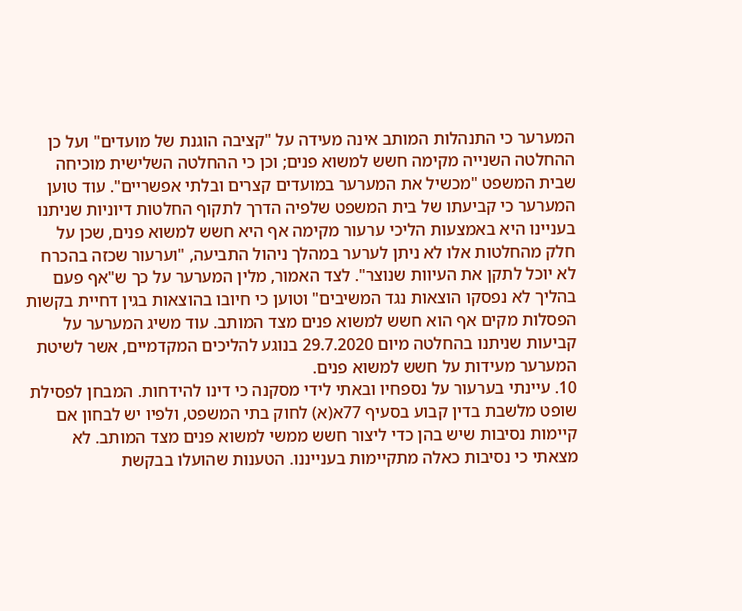המערער כי התנהלות המותב אינה מעידה על "קציבה הוגנת של מועדים" ועל כן ההחלטה השנייה מקימה חשש למשוא פנים; וכן כי ההחלטה השלישית מוכיחה שבית המשפט "מכשיל את המערער במועדים קצרים ובלתי אפשריים". עוד טוען המערער כי קביעתו של בית המשפט שלפיה הדרך לתקוף החלטות דיוניות שניתנו בעניינו היא באמצעות הליכי ערעור מקימה אף היא חשש למשוא פנים, שכן על חלק מהחלטות אלו לא ניתן לערער במהלך ניהול התביעה, "וערעור שכזה בהכרח לא יוכל לתקן את העיוות שנוצר". לצד האמור, מלין המערער על כך ש"אף פעם בהליך לא נפסקו הוצאות נגד המשיבים" וטוען כי חיובו בהוצאות בגין דחיית בקשות הפסלות מקים אף הוא חשש למשוא פנים מצד המותב. עוד משיג המערער על קביעות שניתנו בהחלטה מיום 29.7.2020 בנוגע להליכים המקדמיים, אשר לשיטת המערער מעידות על חשש למשוא פנים.
10. עיינתי בערעור על נספחיו ובאתי לידי מסקנה כי דינו להידחות. המבחן לפסילת שופט מלשבת בדין קבוע בסעיף 77א(א) לחוק בתי המשפט, ולפיו יש לבחון אם קיימות נסיבות שיש בהן כדי ליצור חשש ממשי למשוא פנים מצד המותב. לא מצאתי כי נסיבות כאלה מתקיימות בענייננו. הטענות שהועלו בבקשת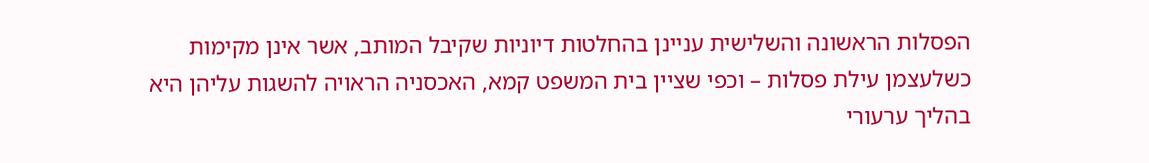הפסלות הראשונה והשלישית עניינן בהחלטות דיוניות שקיבל המותב, אשר אינן מקימות כשלעצמן עילת פסלות – וכפי שציין בית המשפט קמא, האכסניה הראויה להשגות עליהן היא בהליך ערעורי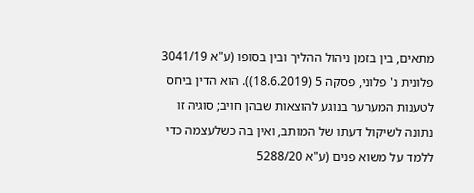מתאים, בין בזמן ניהול ההליך ובין בסופו (ע"א 3041/19 פלונית נ' פלוני, פסקה 5 (18.6.2019)). הוא הדין ביחס לטענות המערער בנוגע להוצאות שבהן חויב; סוגיה זו נתונה לשיקול דעתו של המותב, ואין בה כשלעצמה כדי ללמד על משוא פנים (ע"א 5288/20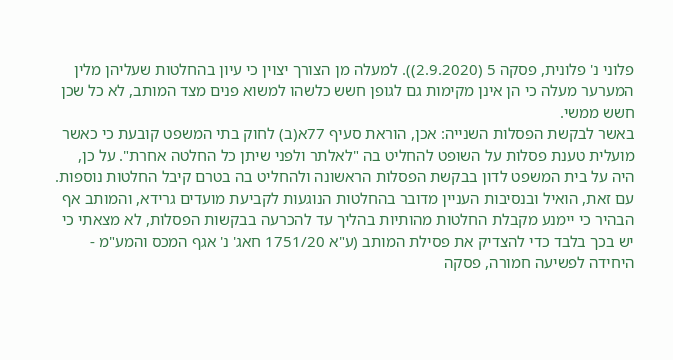פלוני נ' פלונית, פסקה 5 (2.9.2020)). למעלה מן הצורך יצוין כי עיון בהחלטות שעליהן מלין המערער מעלה כי הן אינן מקימות גם לגופן חשש כלשהו למשוא פנים מצד המותב, לא כל שכן חשש ממשי.
באשר לבקשת הפסלות השנייה: אכן, הוראת סעיף 77א(ב) לחוק בתי המשפט קובעת כי כאשר מועלית טענת פסלות על השופט להחליט בה "לאלתר ולפני שיתן כל החלטה אחרת". על כן, היה על בית המשפט לדון בבקשת הפסלות הראשונה ולהחליט בה בטרם קיבל החלטות נוספות. עם זאת, הואיל ובנסיבות העניין מדובר בהחלטות הנוגעות לקביעת מועדים גרידא, והמותב אף הבהיר כי יימנע מקבלת החלטות מהותיות בהליך עד להכרעה בבקשות הפסלות, לא מצאתי כי יש בכך בלבד כדי להצדיק את פסילת המותב (ע"א 1751/20 חאג' נ' אגף המכס והמע"מ - היחידה לפשיעה חמורה, פסקה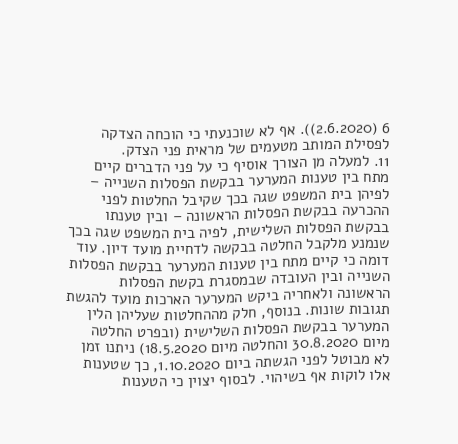6 (2.6.2020)). אף לא שוכנעתי כי הוכחה הצדקה לפסילת המותב מטעמים של מראית פני הצדק.
11. למעלה מן הצורך אוסיף כי על פני הדברים קיים מתח בין טענות המערער בבקשת הפסלות השנייה – לפיהן בית המשפט שגה בכך שקיבל החלטות לפני ההכרעה בבקשת הפסלות הראשונה – ובין טענתו בבקשת הפסלות השלישית, לפיה בית המשפט שגה בכך שנמנע מלקבל החלטה בבקשה לדחיית מועד דיון. עוד דומה כי קיים מתח בין טענות המערער בבקשת הפסלות השנייה ובין העובדה שבמסגרת בקשת הפסלות הראשונה ולאחריה ביקש המערער הארכות מועד להגשת תגובות שונות. בנוסף, חלק מההחלטות שעליהן הלין המערער בבקשת הפסלות השלישית (ובפרט החלטה מיום 30.8.2020 והחלטה מיום 18.5.2020) ניתנו זמן לא מבוטל לפני הגשתה ביום 1.10.2020, כך שטענות אלו לוקות אף בשיהוי. לבסוף יצוין כי הטענות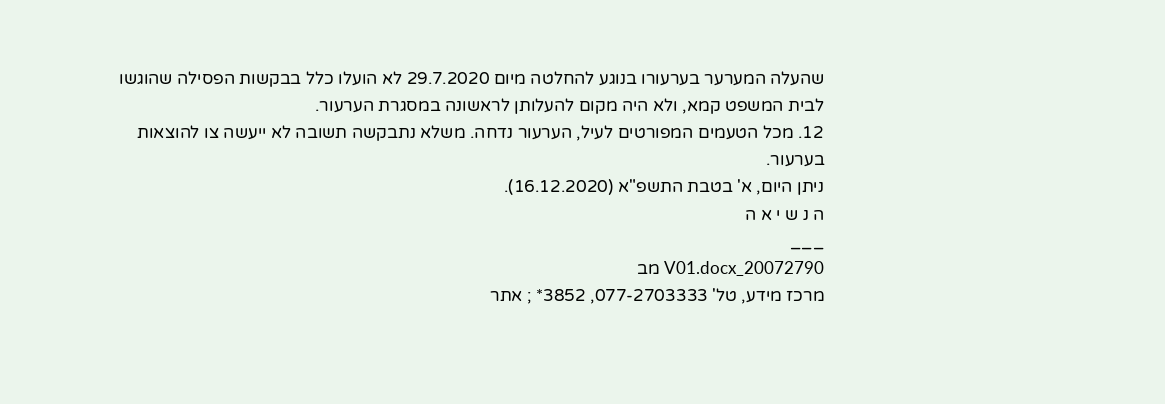שהעלה המערער בערעורו בנוגע להחלטה מיום 29.7.2020 לא הועלו כלל בבקשות הפסילה שהוגשו לבית המשפט קמא, ולא היה מקום להעלותן לראשונה במסגרת הערעור.
12. מכל הטעמים המפורטים לעיל, הערעור נדחה. משלא נתבקשה תשובה לא ייעשה צו להוצאות בערעור.
ניתן היום, א' בטבת התשפ"א (16.12.2020).
ה נ ש י א ה
___
20072790_V01.docx מב
מרכז מידע, טל' 077-2703333, 3852* ; אתר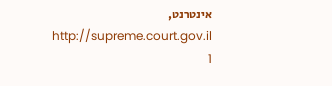אינטרנט, http://supreme.court.gov.il
1